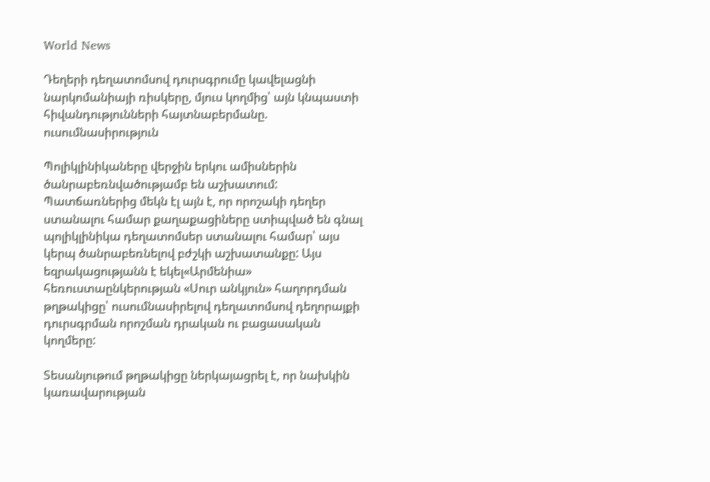World News

Դեղերի դեղատոմսով դուրսգրումը կավելացնի նարկոմանիայի ռիսկերը, մյուս կողմից՝ այն կնպաստի հիվանդությունների հայտնաբերմանը. ուսումնասիրություն

Պոլիկլինիկաները վերջին երկու ամիսներին ծանրաբեռնվածությամբ են աշխատում: Պատճառներից մեկն էլ այն է, որ որոշակի դեղեր ստանալու համար քաղաքացիները ստիպված են գնալ պոլիկլինիկա դեղատոմսեր ստանալու համար՝ այս կերպ ծանրաբեռնելով բժշկի աշխատանքը: Այս եզրակացությանն է եկել«Արմենիա» հեռուստաընկերության «Սուր անկյուն» հաղորդման թղթակիցը՝ ուսումնասիրելով դեղատոմսով դեղորայքի դուրսգրման որոշման դրական ու բացասական կողմերը:

Տեսանյութում թղթակիցը ներկայացրել է, որ նախկին կառավարության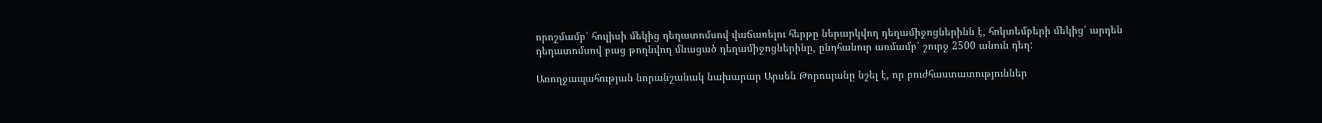որոշմամբ՝ հուլիսի մեկից դեղատոմսով վաճառելու հերթը ներարկվող դեղամիջոցներինն է, հոկտեմբերի մեկից՝ արդեն դեղատոմսով բաց թողնվող մնացած դեղամիջոցներինը, ընդհանուր առմամբ՝ շուրջ 2500 անուն դեղ:

Առողջապահության նորանշանակ նախարար Արսեն Թորոսյանը նշել է, որ բուժհաստատություններ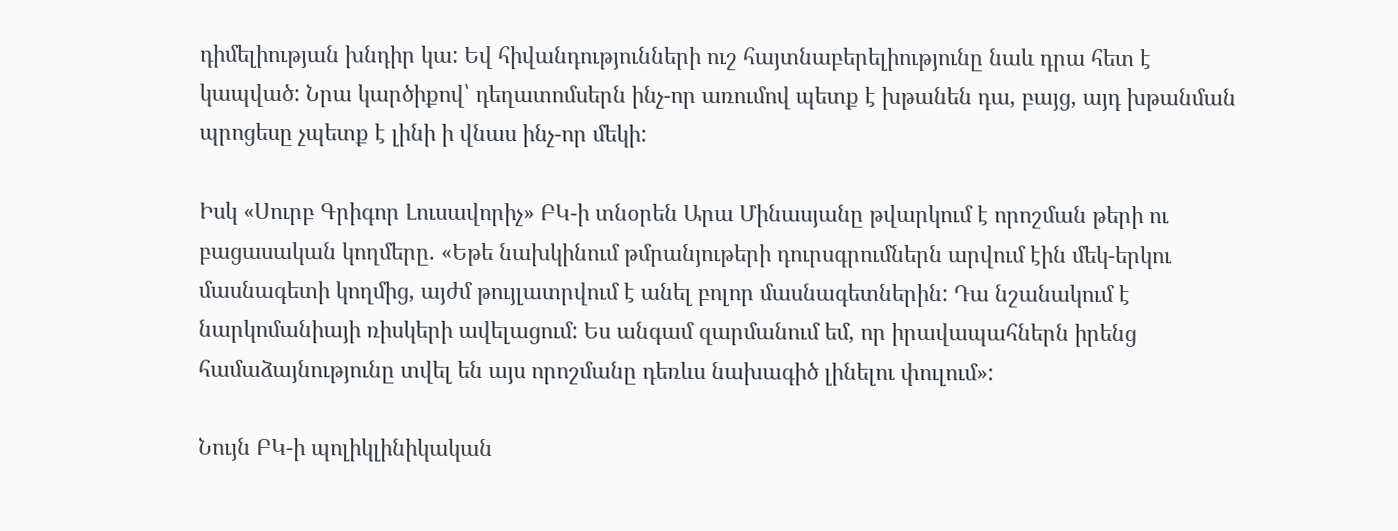դիմելիության խնդիր կա: Եվ հիվանդությունների ուշ հայտնաբերելիությունը նաև դրա հետ է կապված: Նրա կարծիքով՝ դեղատոմսերն ինչ-որ առումով պետք է խթանեն դա, բայց, այդ խթանման պրոցեսը չպետք է լինի ի վնաս ինչ-որ մեկի:

Իսկ «Սուրբ Գրիգոր Լուսավորիչ» ԲԿ-ի տնօրեն Արա Մինասյանը թվարկում է որոշման թերի ու բացասական կողմերը. «Եթե նախկինում թմրանյութերի դուրսգրումներն արվում էին մեկ-երկու մասնագետի կողմից, այժմ թույլատրվում է անել բոլոր մասնագետներին: Դա նշանակում է նարկոմանիայի ռիսկերի ավելացում: Ես անգամ զարմանում եմ, որ իրավապահներն իրենց համաձայնությունը տվել են այս որոշմանը դեռևս նախագիծ լինելու փուլում»:

Նույն ԲԿ-ի պոլիկլինիկական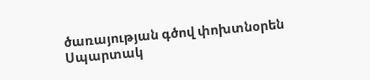ծառայության գծով փոխտնօրեն Սպարտակ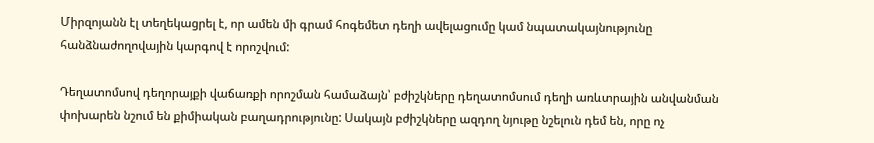Միրզոյանն էլ տեղեկացրել է, որ ամեն մի գրամ հոգեմետ դեղի ավելացումը կամ նպատակայնությունը հանձնաժողովային կարգով է որոշվում:

Դեղատոմսով դեղորայքի վաճառքի որոշման համաձայն՝ բժիշկները դեղատոմսում դեղի առևտրային անվանման փոխարեն նշում են քիմիական բաղադրությունը: Սակայն բժիշկները ազդող նյութը նշելուն դեմ են, որը ոչ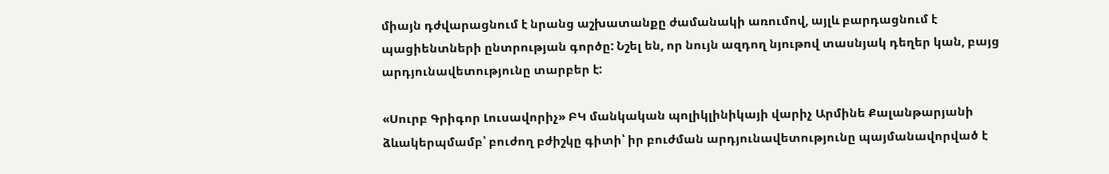միայն դժվարացնում է նրանց աշխատանքը ժամանակի առումով, այլև բարդացնում է պացիենտների ընտրության գործը: Նշել են, որ նույն ազդող նյութով տասնյակ դեղեր կան, բայց արդյունավետությունը տարբեր է:

«Սուրբ Գրիգոր Լուսավորիչ» ԲԿ մանկական պոլիկլինիկայի վարիչ Արմինե Քալանթարյանի ձևակերպմամբ՝ բուժող բժիշկը գիտի՝ իր բուժման արդյունավետությունը պայմանավորված է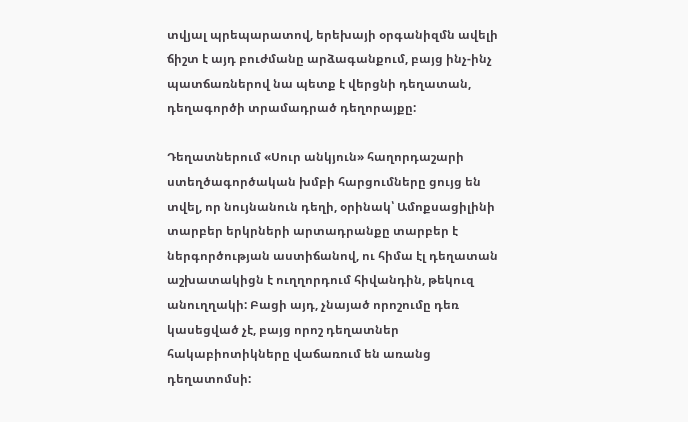տվյալ պրեպարատով, երեխայի օրգանիզմն ավելի ճիշտ է այդ բուժմանը արձագանքում, բայց ինչ-ինչ պատճառներով նա պետք է վերցնի դեղատան, դեղագործի տրամադրած դեղորայքը:

Դեղատներում «Սուր անկյուն» հաղորդաշարի ստեղծագործական խմբի հարցումները ցույց են տվել, որ նույնանուն դեղի, օրինակ՝ Ամոքսացիլինի տարբեր երկրների արտադրանքը տարբեր է ներգործության աստիճանով, ու հիմա էլ դեղատան աշխատակիցն է ուղղորդում հիվանդին, թեկուզ անուղղակի: Բացի այդ, չնայած որոշումը դեռ կասեցված չէ, բայց որոշ դեղատներ հակաբիոտիկները վաճառում են առանց դեղատոմսի: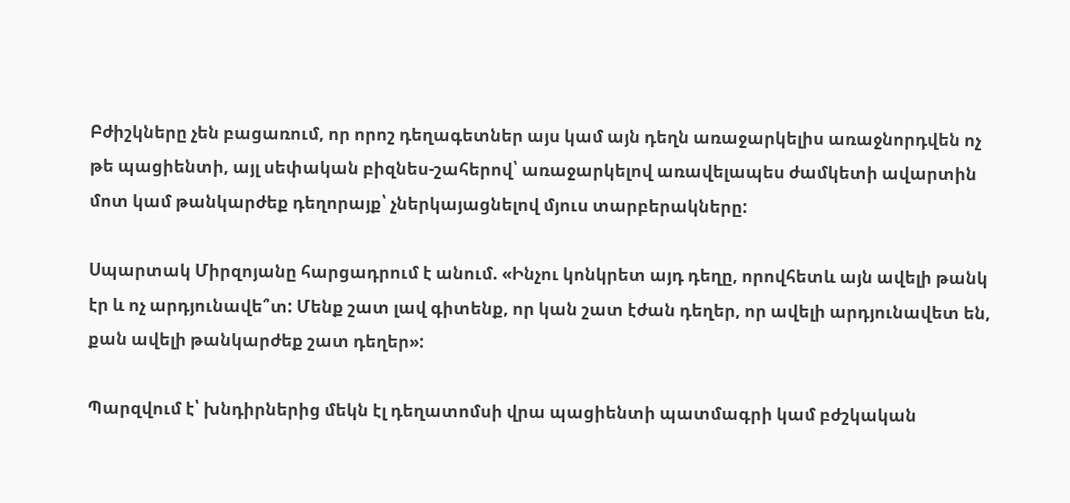Բժիշկները չեն բացառում, որ որոշ դեղագետներ այս կամ այն դեղն առաջարկելիս առաջնորդվեն ոչ թե պացիենտի, այլ սեփական բիզնես-շահերով՝ առաջարկելով առավելապես ժամկետի ավարտին մոտ կամ թանկարժեք դեղորայք՝ չներկայացնելով մյուս տարբերակները:

Սպարտակ Միրզոյանը հարցադրում է անում. «Ինչու կոնկրետ այդ դեղը, որովհետև այն ավելի թանկ էր և ոչ արդյունավե՞տ: Մենք շատ լավ գիտենք, որ կան շատ էժան դեղեր, որ ավելի արդյունավետ են, քան ավելի թանկարժեք շատ դեղեր»:

Պարզվում է՝ խնդիրներից մեկն էլ դեղատոմսի վրա պացիենտի պատմագրի կամ բժշկական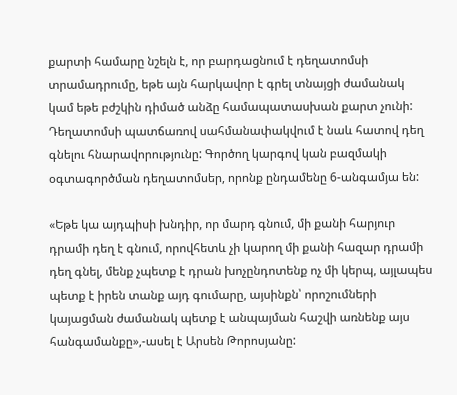քարտի համարը նշելն է, որ բարդացնում է դեղատոմսի տրամադրումը, եթե այն հարկավոր է գրել տնայցի ժամանակ կամ եթե բժշկին դիմած անձը համապատասխան քարտ չունի: Դեղատոմսի պատճառով սահմանափակվում է նաև հատով դեղ գնելու հնարավորությունը: Գործող կարգով կան բազմակի օգտագործման դեղատոմսեր, որոնք ընդամենը 6-անգամյա են:

«Եթե կա այդպիսի խնդիր, որ մարդ գնում, մի քանի հարյուր դրամի դեղ է գնում, որովհետև չի կարող մի քանի հազար դրամի դեղ գնել, մենք չպետք է դրան խոչընդոտենք ոչ մի կերպ, այլապես պետք է իրեն տանք այդ գումարը, այսինքն՝ որոշումների կայացման ժամանակ պետք է անպայման հաշվի առնենք այս հանգամանքը»,-ասել է Արսեն Թորոսյանը: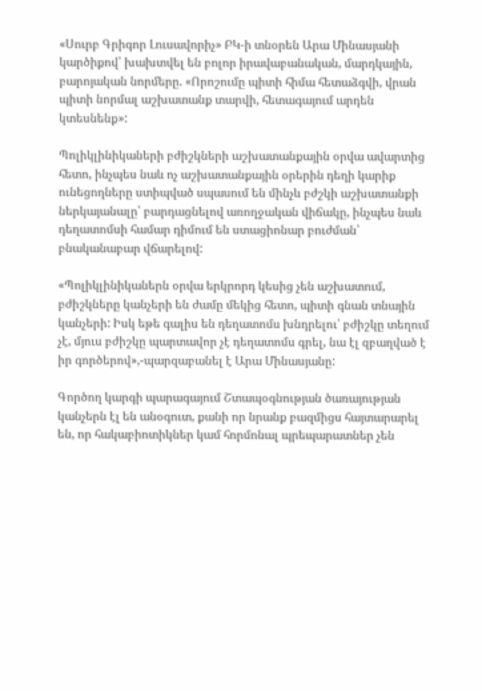«Սուրբ Գրիգոր Լուսավորիչ» ԲԿ-ի տնօրեն Արա Մինասյանի կարծիքով՝ խախտվել են բոլոր իրավաբանական, մարդկային, բարոյական նորմերը. «Որոշումը պիտի հիմա հետաձգվի, վրան պիտի նորմալ աշխատանք տարվի, հետագայում արդեն կտեսնենք»:

Պոլիկլինիկաների բժիշկների աշխատանքային օրվա ավարտից հետո, ինչպես նաև ոչ աշխատանքային օրերին դեղի կարիք ունեցողները ստիպված սպասում են մինչև բժշկի աշխատանքի ներկայանալը՝ բարդացնելով առողջական վիճակը, ինչպես նաև դեղատոմսի համար դիմում են ստացիոնար բուժման՝ բնականաբար վճարելով:

«Պոլիկլինիկաներն օրվա երկրորդ կեսից չեն աշխատում, բժիշկները կանչերի են ժամը մեկից հետո, պիտի գնան տնային կանչերի: Իսկ եթե գալիս են դեղատոմս խնդրելու՝ բժիշկը տեղում չէ, մյուս բժիշկը պարտավոր չէ դեղատոմս գրել, նա էլ զբաղված է իր գործերով»,-պարզաբանել է Արա Մինասյանը:

Գործող կարգի պարագայում Շտապօգնության ծառայության կանչերն էլ են անօգուտ, քանի որ նրանք բազմիցս հայտարարել են, որ հակաբիոտիկներ կամ հորմոնալ պրեպարատներ չեն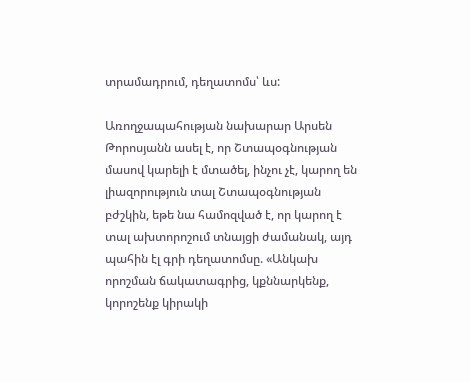տրամադրում, դեղատոմս՝ ևս:

Առողջապահության նախարար Արսեն Թորոսյանն ասել է, որ Շտապօգնության մասով կարելի է մտածել, ինչու չէ, կարող են լիազորություն տալ Շտապօգնության բժշկին, եթե նա համոզված է, որ կարող է տալ ախտորոշում տնայցի ժամանակ, այդ պահին էլ գրի դեղատոմսը. «Անկախ որոշման ճակատագրից, կքննարկենք, կորոշենք կիրակի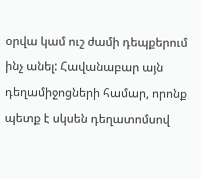օրվա կամ ուշ ժամի դեպքերում ինչ անել: Հավանաբար այն դեղամիջոցների համար, որոնք պետք է սկսեն դեղատոմսով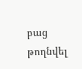բաց թողնվել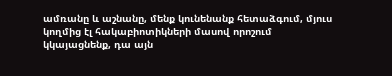ամռանը և աշնանը, մենք կունենանք հետաձգում, մյուս կողմից էլ հակաբիոտիկների մասով որոշում կկայացնենք, դա այն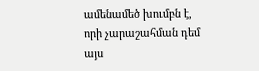ամենամեծ խումբն է, որի չարաշահման դեմ այս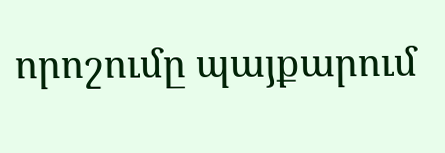որոշումը պայքարում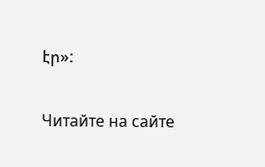էր»:

Читайте на сайте